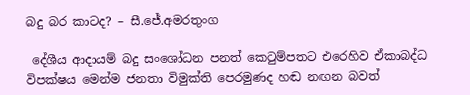බදු බර කාටද? – සී.ජේ.අමරතුංග

 දේශීය ආදායම් බදු සංශෝධන පනත් කෙටුම්පතට එරෙහිව ඒකාබද්ධ විපක්ෂය මෙන්ම ජනතා විමුක්ති පෙරමුණද හඬ නඟන බවත්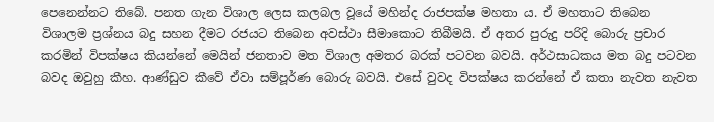පෙනෙන්නට තිබේ. පනත ගැන විශාල ලෙස කලබල වූයේ මහින්ද රාජපක්ෂ මහතා ය. ඒ මහතාට තිබෙන විශාලම ප්‍රශ්නය බදු සහන දීමට රජයට තිබෙන අවස්ථා සීමාකොට තිබීමයි. ඒ අතර පුරුදු පරිදි ‍බොරු ප්‍රචාර කරමින් විපක්ෂය කියන්නේ මෙයින් ජනතාව මත විශාල අමතර බරක් පටවන බවයි. අර්ථසාධකය මත බදු පටවන බවද ඔවුහු කීහ. ආණ්ඩුව කීවේ ඒවා සම්පූර්ණ බොරු බවයි. එසේ වුවද විපක්ෂය කරන්නේ ඒ කතා නැවත නැවත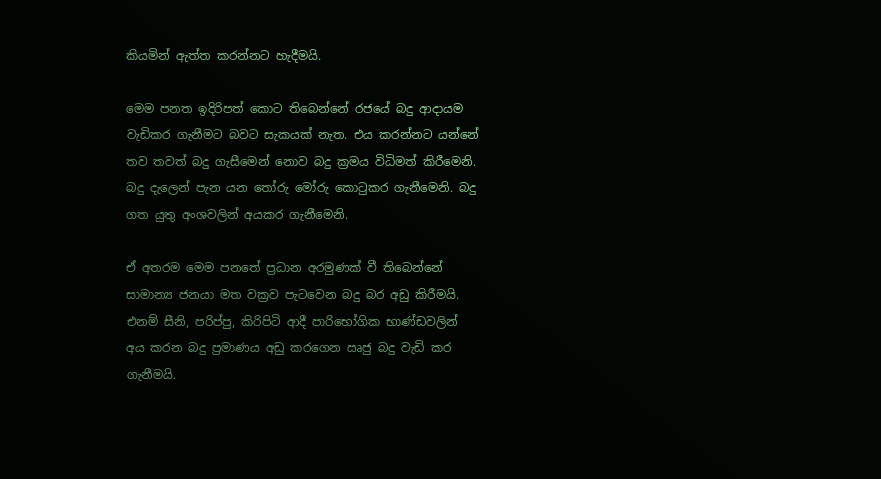කියමින් ඇත්ත කරන්නට හැදීමයි.

මෙම පනත ඉදිරිපත් කොට තිබෙන්නේ රජයේ බදු ආදායම වැඩිකර ගැනීමට බවට සැකයක් නැත. එය කරන්නට යන්නේ තව තවත් බදු ගැසීමෙන් නොව බදු ක්‍රමය විධිමත් කිරීමෙනි. බදු දැලෙන් පැන යන තෝරු මෝරු කොටුකර ගැනීමෙනි. බදු ගත යුතු අංශවලින් අයකර ගැනීමෙනි.

ඒ අතරම මෙම පනතේ ප්‍රධාන අරමුණක් වී තිබෙන්නේ සාමාන්‍ය ජනයා මත වක්‍රව පැටවෙන බදු බර අඩු කිරීමයි. එනම් සීනි, පරිප්පු, කිරිපිටි ආදී පාරිභෝගික භාණ්ඩවලින් අය කරන බදු ප්‍රමාණය අඩු කරගෙන ඍජු බදු වැඩි කර ගැනීමයි.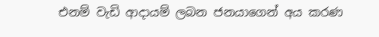එනම් වැඩි ආදායම් ලබන ජනයාගෙන් අය කරණ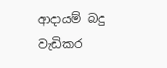ආදායම් බදු වැඩිකර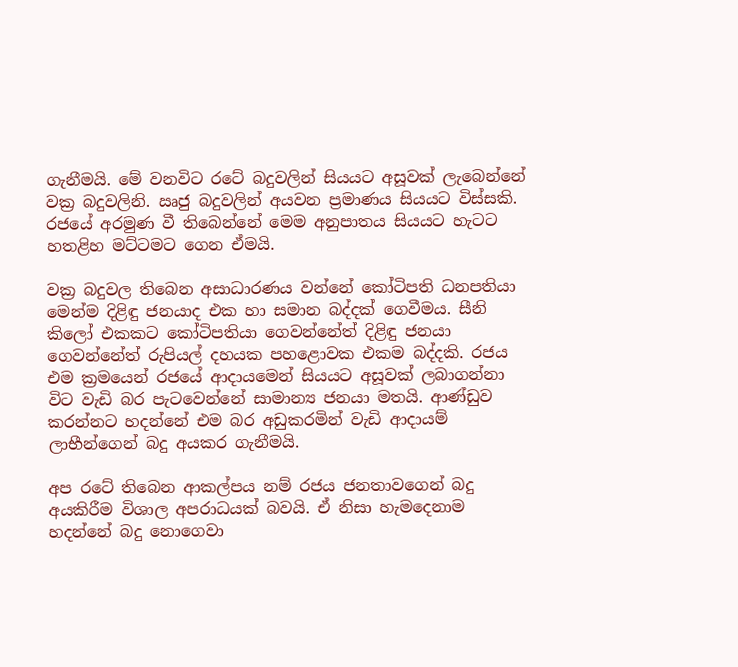ගැනීමයි. මේ වනවිට රටේ බදුවලින් සියයට අසූවක් ලැබෙන්නේ වක්‍ර බදුවලිනි. ඍජු බදුවලින් අයවන ප්‍රමාණය සියයට විස්සකි. රජයේ අරමුණ වී තිබෙන්නේ මෙම අනුපාතය සියයට හැටට හතළිහ මට්ටමට ගෙන ඒමයි.

වක්‍ර බදුවල තිබෙන අසාධාරණය වන්නේ කෝටිපති ධනපතියා මෙන්ම දිළිඳු ජනයාද එක හා සමාන බද්දක් ගෙවීමය. සීනි කිලෝ එකකට කෝටිපතියා ගෙවන්නේත් දිළිඳු ජනයා ගෙවන්නේත් රුපියල් දහයක පහළොවක එකම බද්දකි. රජය එම ක්‍රමයෙන් රජයේ ආදායමෙන් සියයට අසූවක් ලබාගන්නා විට වැඩි බර පැටවෙන්නේ සාමාන්‍ය ජනයා මතයි. ආණ්ඩුව කරන්නට හදන්නේ එම බර අඩුකරමින් වැඩි ආදායම් ලාභීන්ගෙන් බදු අයකර ගැනීමයි.

අප රටේ තිබෙන ආකල්පය නම් රජය ජනතාවගෙන් බදු අයකිරීම විශාල අපරාධයක් බවයි. ඒ නිසා හැමදෙනාම හදන්නේ බදු නොගෙවා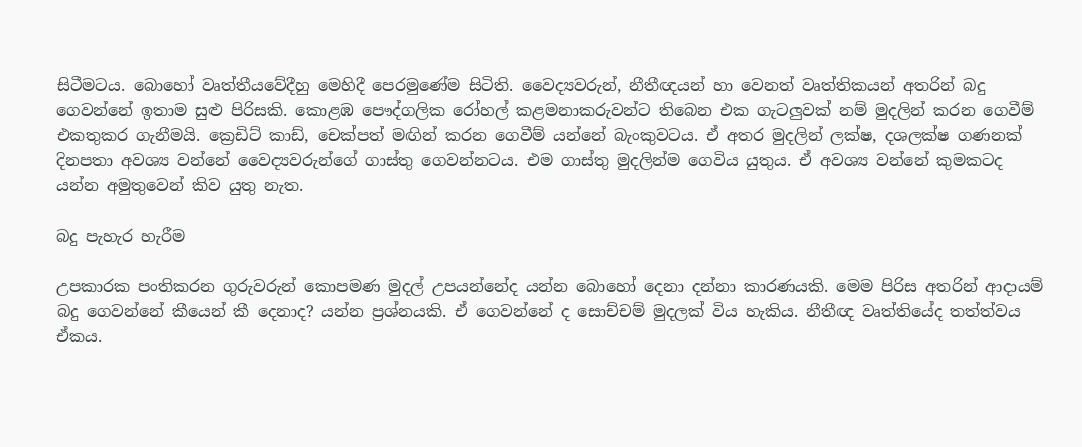සිටීමටය. බොහෝ වෘත්තීයවේදීහු මෙහිදී පෙරමුණේම සිටිති. වෛද්‍යවරුන්, නීතීඥයන් හා වෙනත් වෘත්තිකයන් අතරින් බදු ගෙවන්නේ ඉතාම සුළු පිරිසකි. කොළඹ පෞද්ගලික රෝහල් කළමනාකරුවන්ට තිබෙන එක ගැටලුවක් නම් මුදලින් කරන ගෙවීම් එකතුකර ගැනීමයි. ක්‍රෙඩිට් කාඩ්, චෙක්පත් මඟින් කරන ගෙවීම් යන්නේ බැංකුවටය. ඒ අතර මුදලින් ලක්ෂ, දශලක්ෂ ගණනක් දිනපතා අවශ්‍ය වන්නේ වෛද්‍යවරුන්ගේ ගාස්තු ගෙවන්නටය. එම ගාස්තු මුදලින්ම ගෙවිය යුතුය. ඒ අවශ්‍ය වන්නේ කුමකටද යන්න අමුතුවෙන් කිව යුතු නැත.

බදු පැහැර හැරීම

උපකාරක පංතිකරන ගුරුවරුන් කොපමණ මුදල් උපයන්නේද යන්න බො‍හෝ දෙනා දන්නා කාරණයකි. මෙම පිරිස අතරින් ආදායම් බදු ගෙවන්නේ කීයෙන් කී දෙනාද? යන්න ප්‍රශ්නයකි. ඒ ගෙවන්නේ ද සොච්චම් මුදලක් විය හැකිය. නීතීඥ වෘත්තියේද තත්ත්වය ඒකය.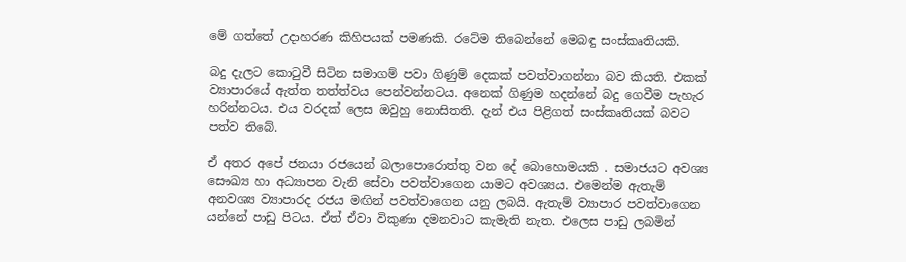මේ ගත්තේ උදාහරණ කිහිපයක් පමණකි. රටේම තිබෙන්නේ මෙබඳු සංස්කෘතියකි.

බදු දැලට කොටුවී සිටින සමාගම් පවා ගිණුම් දෙකක් පවත්වාගන්නා බව කියති. එකක් ව්‍යාපාරයේ ඇත්ත තත්ත්වය පෙන්වන්නටය. අනෙක් ගිණුම හදන්නේ බදු ගෙවීම පැහැර හරින්නටය. එය වරදක් ලෙස ඔවුහු නොසිතති. දැන් එය පිළිගත් සංස්කෘතියක් බවට පත්ව තිබේ.

ඒ අතර අපේ ජනයා රජයෙන් බලාපොරොත්තු වන දේ බොහොමයකි . සමාජයට අවශ්‍ය සෞඛ්‍ය හා අධ්‍යාපන වැනි සේවා පවත්වාගෙන යාමට අවශ්‍යය. එමෙන්ම ඇතැම් අනවශ්‍ය ව්‍යාපාරද රජය මඟින් පවත්වාගෙන යනු ලබයි. ඇතැම් ව්‍යාපාර පවත්වාගෙන යන්නේ පාඩු පිටය. ඒත් ඒවා විකුණා දමනවාට කැමැති නැත. එලෙස පාඩු ලබමින්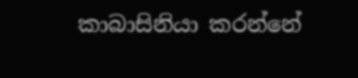කාබාසිනියා කරන්නේ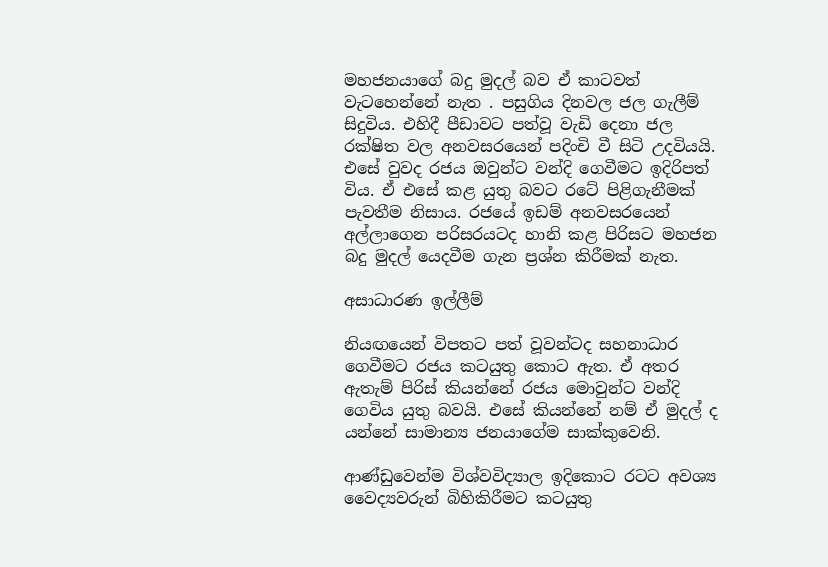මහජනයාගේ බදු මුදල් බව ඒ කාටවත් වැටහෙන්නේ නැත . පසුගිය දිනවල ජල ගැලීම් සිදුවිය. එහිදී පීඩාවට පත්වූ වැඩි දෙනා ජල රක්ෂිත වල අනවසරයෙන් පදිංචි වී සිටි උදවියයි. එසේ වුවද රජය ඔවුන්ට වන්දි ගෙවීමට ඉදිරිපත් විය. ඒ එසේ කළ යුතු බවට රටේ පිළිගැනීමක් පැවතීම නිසාය. රජයේ ඉඩම් අනවසරයෙන් අල්ලාගෙන පරිසරයටද හානි කළ පිරිසට මහජන බදු මුදල් යෙදවීම ගැන ප්‍රශ්න කිරීමක් නැත.

අසාධාරණ ඉල්ලීම්

නියඟයෙන් විපතට පත් වූවන්ටද සහනාධාර ගෙවීමට රජය කටයුතු කොට ඇත. ඒ අතර ඇතැම් පිරිස් කියන්නේ රජය මොවුන්ට වන්දි ගෙවිය යුතු බවයි. එසේ කියන්නේ නම් ඒ මුදල් ද යන්නේ සාමාන්‍ය ජනයාගේම සාක්කුවෙනි.

ආණ්ඩුවෙන්ම විශ්වවිද්‍යාල ඉදිකොට රටට අවශ්‍ය වෛද්‍යවරුන් බිහිකිරීමට කටයුතු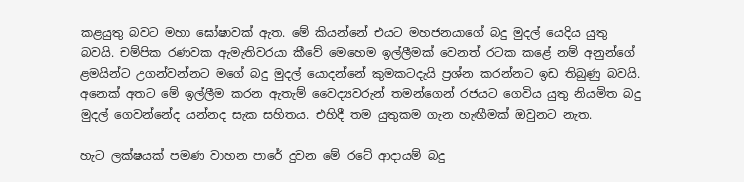කළයුතු බවට මහා ඝෝෂාවක් ඇත. මේ කියන්නේ එයට මහජනයාගේ බදු මුදල් යෙදිය යුතු බවයි. චම්පික රණවක ඇමැතිවරයා කීවේ මෙහෙම ඉල්ලීමක් වෙනත් රටක කළේ නම් අනුන්ගේ ළමයින්ට උගන්වන්නට මගේ බදු මුදල් යොදන්නේ කුමකටදැයි ප්‍රශ්න කරන්නට ඉඩ තිබුණු බවයි. අනෙක් අතට මේ ඉල්ලීම කරන ඇතැම් වෛද්‍යවරුන් තමන්ගෙන් රජයට ගෙවිය යුතු නියමිත බදු මුදල් ගෙවන්නේද යන්නද සැක සහිතය. එහිදී තම යුතුකම ගැන හැඟීමක් ඔවුනට නැත.

හැට ලක්ෂයක් පමණ වාහන පාරේ දුවන මේ රටේ ආදායම් බදු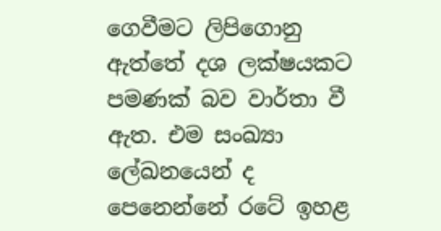ගෙවීමට ලිපිගොනු ඇත්තේ දශ ලක්ෂයකට පමණක් බව වාර්තා වී ඇත. එම සංඛ්‍යා ලේඛනයෙන් ද පෙනෙන්නේ රටේ ඉහළ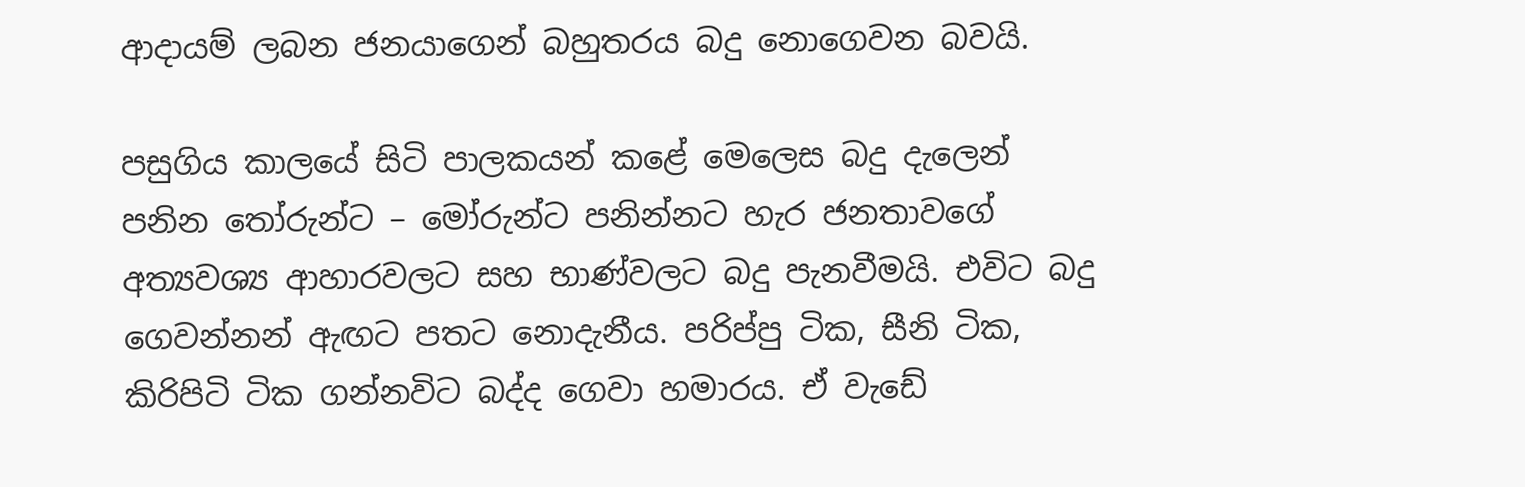ආදායම් ලබන ජනයාගෙන් බහුතරය බදු නොගෙවන බවයි.

පසුගිය කාලයේ සිටි පාලකයන් කළේ මෙලෙස බදු දැලෙන් පනින ‍තෝරුන්ට – මෝරුන්ට පනින්නට හැර ජනතාවගේ අත්‍යවශ්‍ය ආහාරවලට සහ භාණ්වලට බදු පැනවීමයි. එවිට බදු ගෙවන්නන් ඇඟට පතට නොදැනීය. පරිප්පු ටික, සීනි ටික, කිරිපිටි ටික ගන්නවිට බද්ද ගෙවා හමාරය. ඒ වැඩේ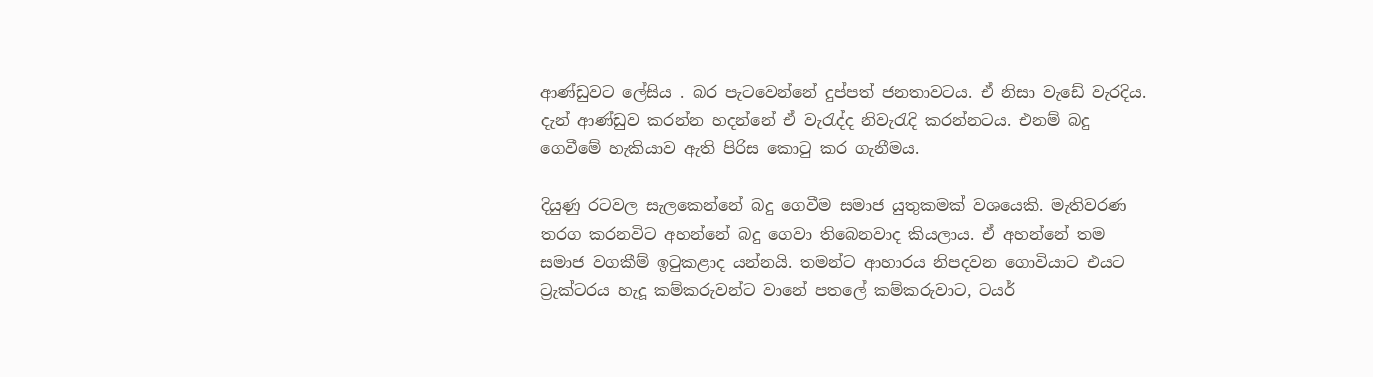ආණ්ඩුවට ලේසිය . බර පැටවෙන්නේ දුප්පත් ජනතාවටය. ඒ නිසා වැඩේ වැරදිය. දැන් ආණ්ඩුව කරන්න හදන්නේ ඒ වැරැද්ද නිවැරැදි කරන්නටය. එනම් බදු ගෙවීමේ හැකියාව ඇති පිරිස කොටු කර ගැනීමය.

දියුණු රටවල සැලකෙන්නේ බදු ගෙවීම සමාජ යුතුකමක් වශයෙකි. මැතිවරණ තරග කරනවිට අහන්නේ බදු ගෙවා තිබෙනවාද කියලාය. ඒ අහන්නේ තම සමාජ වගකීම් ඉටුකළාද යන්නයි. තමන්ට ආහාරය නිපදවන ‍ගොවියාට එයට ට්‍රැක්ටරය හැදූ කම්කරුවන්ට වානේ පතලේ කම්කරුවාට, ටයර්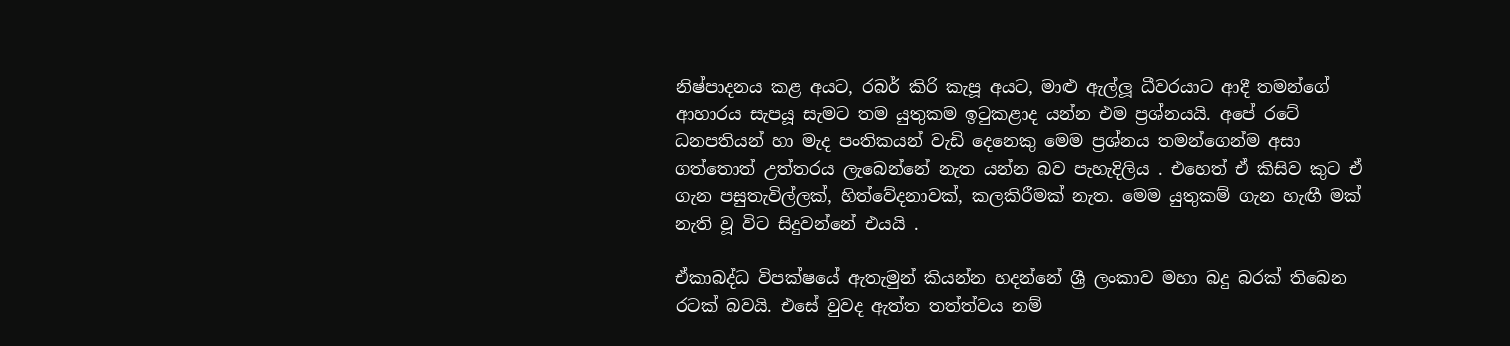නිෂ්පාදනය කළ අයට, රබර් කිරි කැපූ අයට, මාළු ඇල්ලූ ධීවරයාට ආදී තමන්ගේ ආහාරය සැපයූ සැමට තම යුතුකම ඉටුකළාද යන්න එම ප්‍රශ්නයයි. අපේ රටේ ධනපතියන් හා මැද පංතිකයන් වැඩි දෙනෙකු මෙම ප්‍රශ්නය තමන්ගෙන්ම අසා ගත්තොත් උත්තරය ලැබෙන්නේ නැත යන්න බව පැහැදිලිය . එහෙත් ඒ කිසිව කුට ඒ ගැන පසුතැවිල්ලක්, හිත්වේදනාවක්, කලකිරීමක් නැත. මෙම යුතුකම් ගැන හැඟී මක් නැති වූ විට සිදුවන්නේ එයයි .

ඒකාබද්ධ විපක්ෂයේ ඇතැමුන් කියන්න හදන්නේ ශ්‍රී ලංකාව මහා බදු බරක් තිබෙන රටක් බවයි. එසේ වුවද ඇත්ත තත්ත්වය නම්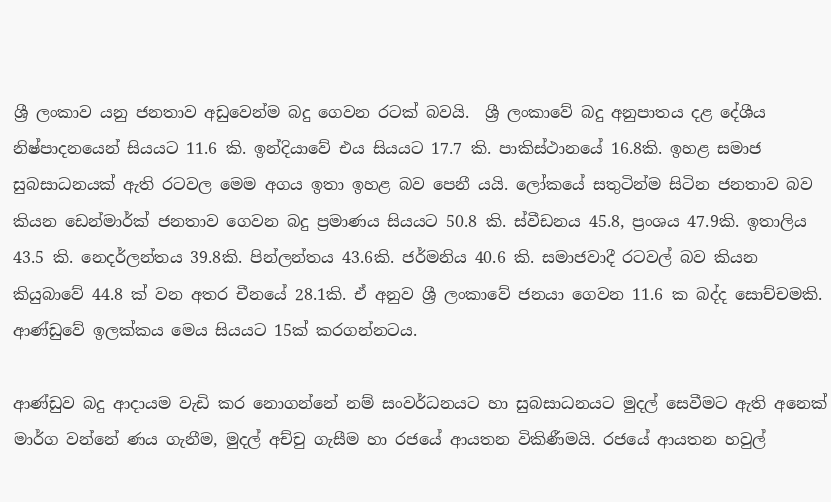ශ්‍රී ලංකාව යනු ජනතාව අඩුවෙන්ම බදු ගෙවන රටක් බවයි.  ශ්‍රී ලංකාවේ බදු අනුපාතය දළ දේශීය නිෂ්පාදනයෙන් සියයට 11.6 කි. ඉන්දියාවේ එය සියයට 17.7 කි. පාකිස්ථානයේ 16.8කි. ඉහළ සමාජ සුබසාධනයක් ඇති රටවල මෙම අගය ඉතා ඉහළ බව පෙනී යයි. ලෝකයේ සතුටින්ම සිටින ජනතාව බව කියන ඩෙන්මාර්ක් ජනතාව ගෙවන බදු ප්‍රමාණය සියයට 50.8 කි. ස්වීඩනය 45.8, ප්‍රංශය 47.9කි. ඉතාලිය 43.5 කි. නෙදර්ලන්තය 39.8කි. පින්ලන්තය 43.6කි. ජර්මනිය 40.6 කි. සමාජවාදී රටවල් බව කියන කියුබාවේ 44.8 ක් වන අතර චීනයේ 28.1කි. ඒ අනුව ශ්‍රී ලංකාවේ ජනයා ගෙවන 11.6 ක බද්ද සොච්චමකි. ආණ්ඩුවේ ඉලක්කය මෙය සියයට 15ක් කරගන්නටය.

ආණ්ඩුව බදු ආදායම වැඩි කර නොගන්නේ නම් සංවර්ධනයට හා සුබසාධනයට මුදල් සෙවීමට ඇති අනෙක් මාර්ග වන්නේ ණය ගැනීම, මුදල් අච්චු ගැසීම හා රජයේ ආයතන විකිණීමයි. රජයේ ආයතන හවුල්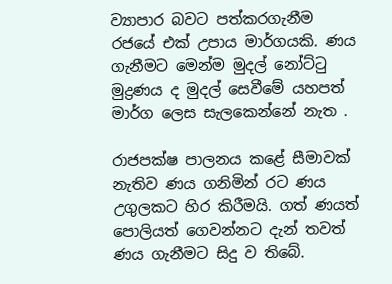ව්‍යාපාර බවට පත්කරගැනීම රජයේ එක් උපාය මාර්ගයකි. ණය ගැනීමට මෙන්ම මුදල් නෝට්ටු මුද්‍රණය ද මුදල් සෙවීමේ යහපත් මාර්ග ලෙස සැලකෙන්නේ නැත .

රාජපක්ෂ පාලනය කළේ සීමාවක් නැතිව ණය ගනිමින් රට ණය උගුලකට හිර කිරීමයි. ගත් ණයත් පොලියත් ගෙවන්නට දැන් තවත් ණය ගැනීමට සිදු ව තිබේ.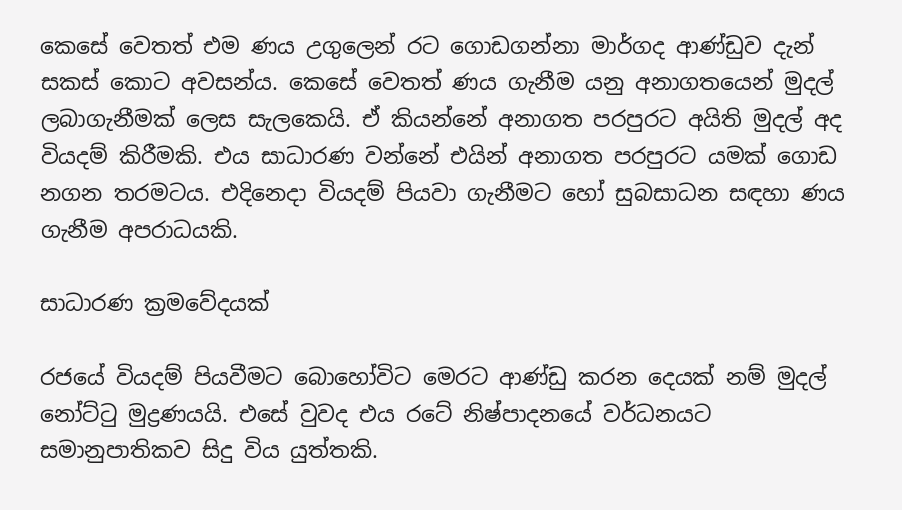කෙසේ ‍වෙතත් එම ණය උගුලෙන් රට ගොඩගන්නා මාර්ගද ආණ්ඩුව දැන් සකස් කොට අවසන්ය. කෙසේ වෙතත් ණය ගැනීම යනු අනාගතයෙන් මුදල් ලබාගැනීමක් ලෙස සැලකෙයි. ඒ කියන්නේ අනාගත පරපුරට අයිති මුදල් අද වියදම් කිරීමකි. එය සාධාරණ වන්නේ එයින් අනාගත පරපුරට යමක් ගොඩ නගන තරමටය. එදිනෙදා වියදම් පියවා ගැනීමට හෝ සුබසාධන සඳහා ණය ගැනීම අපරාධයකි.

සාධාරණ ක්‍රමවේදයක්

රජයේ වියදම් පියවීමට බොහෝවිට මෙරට ආණ්ඩු කරන දෙයක් නම් මුදල් නෝට්ටු මුද්‍රණය‍යි. එසේ වුවද එය රටේ නිෂ්පාදනයේ වර්ධනයට සමානුපාතිකව සිදු විය යුත්තකි.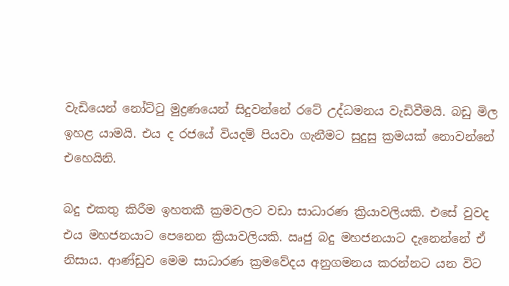වැඩියෙන් නෝට්ටු මුද්‍රණයෙන් සිදුවන්නේ රටේ උද්ධමනය වැඩිවීමයි. බඩු මිල ඉහළ යාමයි. එය ද රජයේ වියදම් පියවා ගැනීමට සුදුසු ක්‍රමයක් ‍නොවන්නේ එහෙයිනි.

බදු එකතු කිරීම ඉහතකී ක්‍රමවලට වඩා සාධාරණ ක්‍රියාවලියකි. එසේ වුවද එය මහජනයාට පෙනෙන ක්‍රියාවලියකි. ඍජු බදු මහජනයාට දැනෙන්නේ ඒ නිසාය. ආණ්ඩුව මෙම සාධාරණ ක්‍රමවේදය අනුගමනය කරන්නට යන විට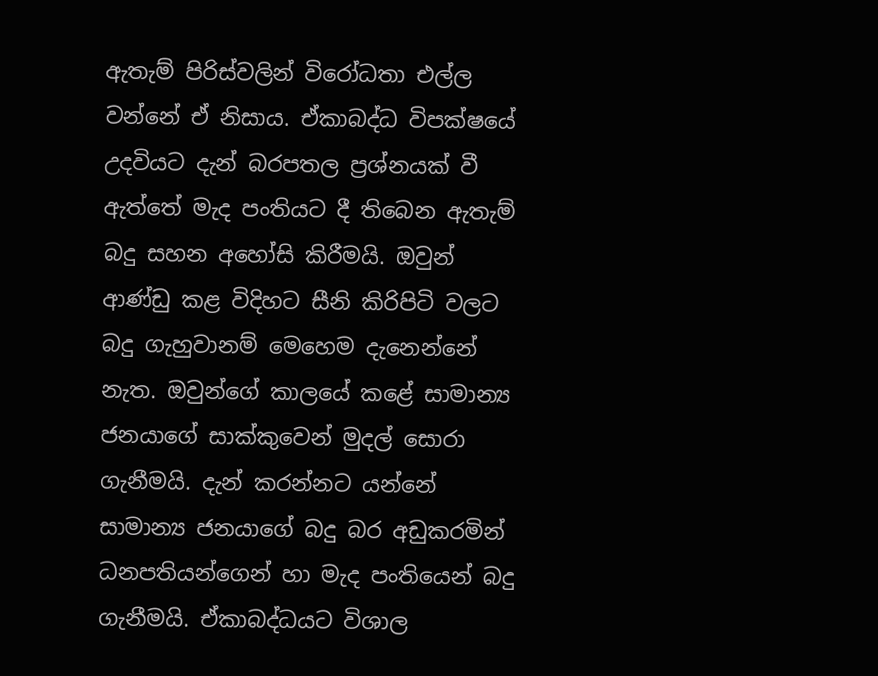ඇතැම් පිරිස්වලින් විරෝධතා එල්ල වන්නේ ඒ නිසාය. ඒකාබද්ධ විපක්ෂයේ උදවියට දැන් බරපතල ප්‍රශ්නයක් වී ඇත්තේ මැද පංතියට දී තිබෙන ඇතැම් බදු සහන අහෝසි කිරීමයි. ඔවුන් ආණ්ඩු කළ විදිහට සීනි කිරිපිටි වලට බදු ගැහුවානම් මෙහෙම දැනෙන්නේ නැත. ඔවුන්ගේ කාලයේ කළේ සාමාන්‍ය ජනයාගේ සාක්කුවෙන් මුදල් සොරා ගැනීමයි. දැන් කරන්නට යන්නේ සාමාන්‍ය ජනයාගේ බදු බර අඩුකරමින් ධනපතියන්ගෙන් හා මැද පංතියෙන් බදු ගැනීමයි. ඒකාබද්ධයට විශාල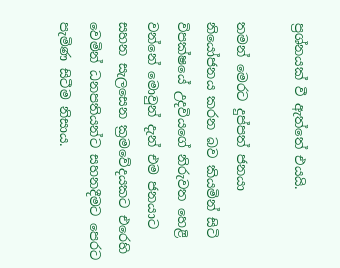ප්‍රශ්නයක් වී ඇත්තේ එයයි.

තමන් මෙරට දුප්පත් ජනයා නියෝජනය කරන බව කියමින් සිටි විපක්ෂයේ උදවියගේ නිරුවත හෙළි වන්නේ මොවුන් දැන් එම ජනයාට සහන සැලසෙන ක්‍රමවේදයකට එරෙහි වෙමින් ධනපතියන්ට සහනදීමට පෙරට පැමිණ සිටීම නිසාය.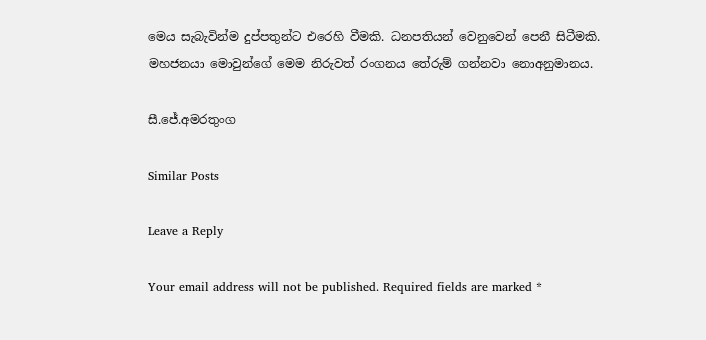මෙය සැබැවින්ම දුප්පතුන්ට එරෙහි වීමකි. ධනපතියන් වෙනුවෙන් පෙනී සිටීමකි. මහජනයා මොවුන්ගේ මෙම නිරුවත් රංගනය තේරුම් ගන්නවා නොඅනුමානය.

සී.ජේ.අමරතුංග

Similar Posts

Leave a Reply

Your email address will not be published. Required fields are marked *